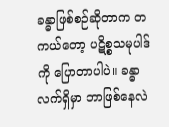ခန္ဓာဖြစ်စဉ်ဆိုတာက တကယ်တော့ ပဋိစ္စသမုပါဒ်ကို ပြောတာပါပဲ။ ခန္ဓာလက်ရှိမှာ ဘာဖြစ်နေလဲ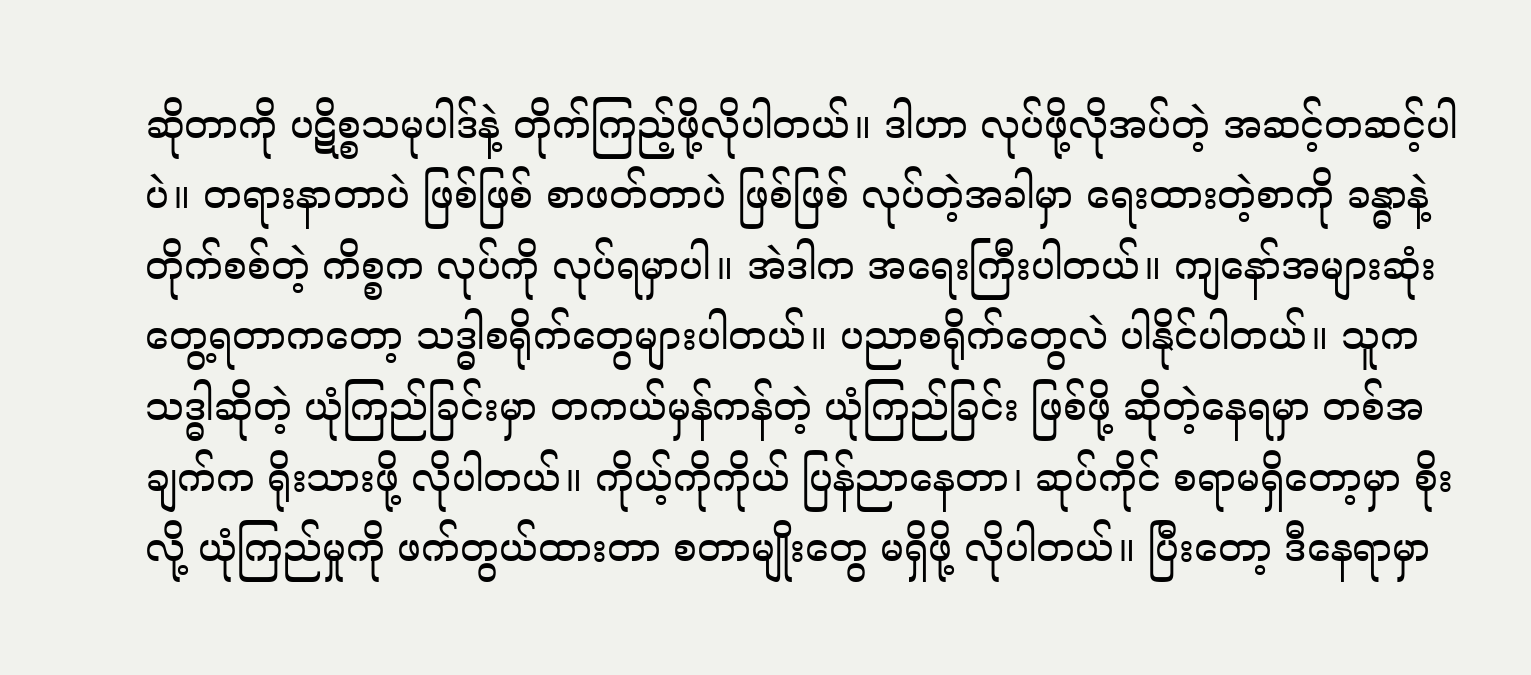ဆိုတာကို ပဋိစ္စသမုပါဒ်နဲ့ တိုက်ကြည့်ဖို့လိုပါတယ်။ ဒါဟာ လုပ်ဖို့လိုအပ်တဲ့ အဆင့်တဆင့်ပါပဲ။ တရားနာတာပဲ ဖြစ်ဖြစ် စာဖတ်တာပဲ ဖြစ်ဖြစ် လုပ်တဲ့အခါမှာ ရေးထားတဲ့စာကို ခန္ဓာနဲ့ တိုက်စစ်တဲ့ ကိစ္စက လုပ်ကို လုပ်ရမှာပါ။ အဲဒါက အရေးကြီးပါတယ်။ ကျနော်အများဆုံးတွေ့ရတာကတော့ သဒ္ဓါစရိုက်တွေများပါတယ်။ ပညာစရိုက်တွေလဲ ပါနိုင်ပါတယ်။ သူက သဒ္ဓါဆိုတဲ့ ယုံကြည်ခြင်းမှာ တကယ်မှန်ကန်တဲ့ ယုံကြည်ခြင်း ဖြစ်ဖို့ ဆိုတဲ့နေရမှာ တစ်အချက်က ရိုးသားဖို့ လိုပါတယ်။ ကိုယ့်ကိုကိုယ် ပြန်ညာနေတာ၊ ဆုပ်ကိုင် စရာမရှိတော့မှာ စိုးလို့ ယုံကြည်မှုကို ဖက်တွယ်ထားတာ စတာမျိုးတွေ မရှိဖို့ လိုပါတယ်။ ပြီးတော့ ဒီနေရာမှာ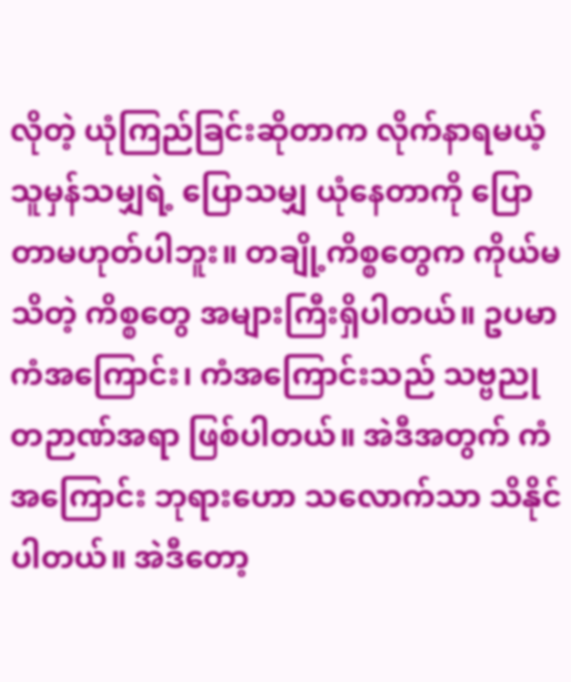လိုတဲ့ ယုံကြည်ခြင်းဆိုတာက လိုက်နာရမယ့်သူမှန်သမျှရဲ့ ပြောသမျှ ယုံနေတာကို ပြောတာမဟုတ်ပါဘူး။ တချို့ကိစ္စတွေက ကိုယ်မသိတဲ့ ကိစ္စတွေ အများကြီးရှိပါတယ်။ ဥပမာ ကံအကြောင်း၊ ကံအကြောင်းသည် သဗ္ဗညုတဉာဏ်အရာ ဖြစ်ပါတယ်။ အဲဒီအတွက် ကံအကြောင်း ဘုရားဟော သလောက်သာ သိနိုင်ပါတယ်။ အဲဒီတော့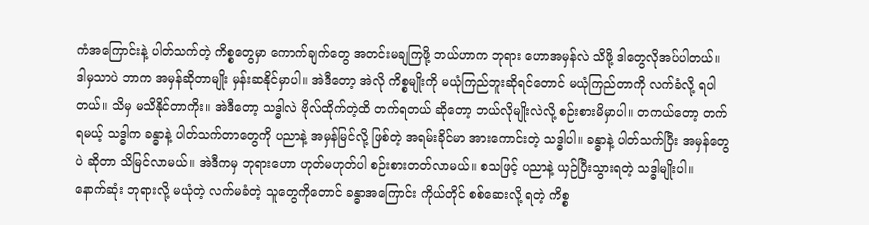ကံအကြောင်းနဲ့ ပါတ်သက်တဲ့ ကိစ္စတွေမှာ ကောက်ချက်တွေ အတင်းမချကြဖို့ ဘယ်ဟာက ဘုရား ဟောအမှန်လဲ သိဖို့ ဒါတွေလိုအပ်ပါတယ်။ ဒါမှသာပဲ ဘာက အမှန်ဆိုတာမျိုး မှန်းဆနိုင်မှာပါ။ အဲဒီတော့ အဲလို ကိစ္စမျိုးကို မယုံကြည်ဘူးဆိုရင်တောင် မယုံကြည်တာကို လက်ခံလို့ ရပါတယ်။ သိမှ မသိနိုင်တာကိုး။ အဲဒီတော့ သဒ္ဓါလဲ ဗိုလ်ထိုက်တဲ့ထိ တက်ရတယ် ဆိုတော့ ဘယ်လိုမျိုးလဲလို့ စဉ်းစားမိမှာပါ။ တကယ်တော့ တက်ရမယ့် သဒ္ဓါက ခန္ဓာနဲ့ ပါတ်သက်တာတွေကို ပညာနဲ့ အမှန်မြင်လို့ ဖြစ်တဲ့ အရမ်းခိုင်မာ အားကောင်းတဲ့ သဒ္ဓါပါ။ ခန္ဓာနဲ့ ပါတ်သက်ပြီး အမှန်တွေပဲ ဆိုတာ သိမြင်လာမယ်။ အဲဒီကမှ ဘုရားဟော ဟုတ်မဟုတ်ပါ စဉ်းစားတတ်လာမယ်။ စသဖြင့် ပညာနဲ့ ယှဉ်ပြီးသွားရတဲ့ သဒ္ဓါမျိုးပါ။
နောက်ဆုံး ဘုရားလို့ မယုံတဲ့ လက်မခံတဲ့ သူတွေကိုတောင် ခန္ဓာအကြောင်း ကိုယ်တိုင် စစ်ဆေးလို့ ရတဲ့ ကိစ္စ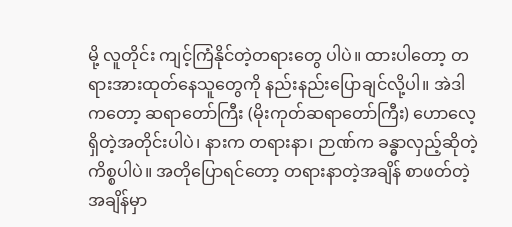မို့ လူတိုင်း ကျင့်ကြံနိုင်တဲ့တရားတွေ ပါပဲ။ ထားပါတော့ တရားအားထုတ်နေသူတွေကို နည်းနည်းပြောချင်လို့ပါ။ အဲဒါကတော့ ဆရာတော်ကြီး (မိုးကုတ်ဆရာတော်ကြီး) ဟောလေ့ရှိတဲ့အတိုင်းပါပဲ၊ နားက တရားနာ၊ ဉာဏ်က ခန္ဓာလှည့်ဆိုတဲ့ ကိစ္စပါပဲ။ အတိုပြောရင်တော့ တရားနာတဲ့အချိန် စာဖတ်တဲ့အချိန်မှာ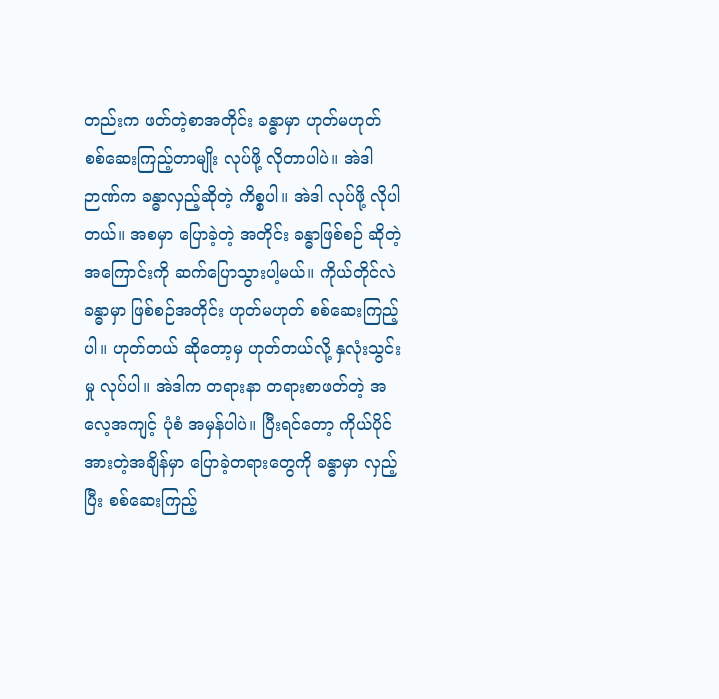တည်းက ဖတ်တဲ့စာအတိုင်း ခန္ဓာမှာ ဟုတ်မဟုတ် စစ်ဆေးကြည့်တာမျိုး လုပ်ဖို့ လိုတာပါပဲ။ အဲဒါ ဉာဏ်က ခန္ဓာလှည့်ဆိုတဲ့ ကိစ္စပါ။ အဲဒါ လုပ်ဖို့ လိုပါတယ်။ အစမှာ ပြောခဲ့တဲ့ အတိုင်း ခန္ဓာဖြစ်စဉ် ဆိုတဲ့အကြောင်းကို ဆက်ပြောသွားပါ့မယ်။ ကိုယ်တိုင်လဲ ခန္ဓာမှာ ဖြစ်စဉ်အတိုင်း ဟုတ်မဟုတ် စစ်ဆေးကြည့်ပါ။ ဟုတ်တယ် ဆိုတော့မှ ဟုတ်တယ်လို့ နှလုံးသွင်းမှု လုပ်ပါ။ အဲဒါက တရားနာ တရားစာဖတ်တဲ့ အလေ့အကျင့် ပုံစံ အမှန်ပါပဲ။ ပြီးရင်တော့ ကိုယ်ပိုင် အားတဲ့အချိန်မှာ ပြောခဲ့တရားတွေကို ခန္ဓာမှာ လှည့်ပြီး စစ်ဆေးကြည့်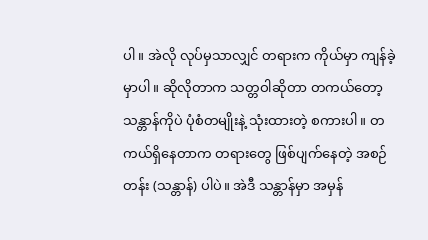ပါ။ အဲလို လုပ်မှသာလျှင် တရားက ကိုယ်မှာ ကျန်ခဲ့မှာပါ။ ဆိုလိုတာက သတ္တဝါဆိုတာ တကယ်တော့ သန္တာန်ကိုပဲ ပုံစံတမျိုးနဲ့ သုံးထားတဲ့ စကားပါ။ တကယ်ရှိနေတာက တရားတွေ ဖြစ်ပျက်နေတဲ့ အစဉ်တန်း (သန္တာန်) ပါပဲ။ အဲဒီ သန္တာန်မှာ အမှန်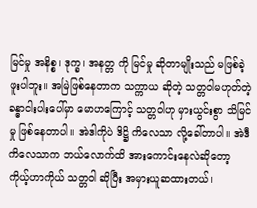မြင်မှု အနိစ္စ၊ ဒုက္ခ၊ အနတ္တ ကို မြင်မှု ဆိုတာမျိုးသည် မဖြစ်ခဲ့ဖူးပါဘူး။ အမြဲဖြစ်နေတာက သက္ကာယ ဆိုတဲ့ သတ္တဝါမဟုတ်တဲ့ ခန္ဓာငါးပါးပေါ်မှာ မောဟကြောင့် သတ္တဝါဟု မှားယွင်းစွာ သိမြင်မှု ဖြစ်နေတာပါ။ အဲဒါကိုပဲ ဒိဋ္ဌိ ကိလေသာ လို့ခေါ်တာပါ။ အဲဒီကိလေသာက ဘယ်လောက်ထိ အားကောင်းနေလဲဆိုတော့ ကိုယ့်ဟာကိုယ် သတ္တဝါ ဆိုပြီး အမှားယူဆထားတယ်၊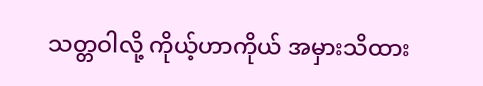သတ္တဝါလို့ ကိုယ့်ဟာကိုယ် အမှားသိထား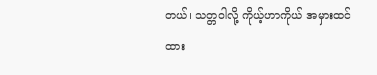တယ်၊ သတ္တဝါလို့ ကိုယ့်ဟာကိုယ် အမှားထင် ထား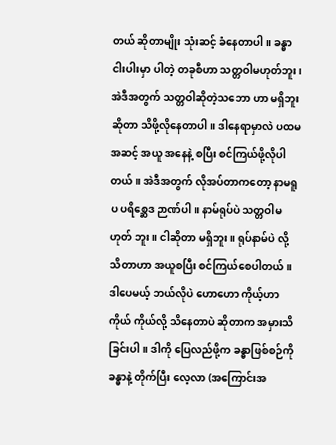တယ် ဆိုတာမျိုး သုံးဆင့် ခံနေတာပါ။ ခန္ဓာငါးပါးမှာ ပါတဲ့ တခုစီဟာ သတ္တဝါမဟုတ်ဘူး၊ အဲဒီအတွက် သတ္တဝါဆိုတဲ့သဘော ဟာ မရှိဘူးဆိုတာ သိဖို့လိုနေတာပါ။ ဒါနေရာမှာလဲ ပထမအဆင့် အယူ အနေနဲ့ စပြီး စင်ကြယ်ဖို့လိုပါတယ်။ အဲဒီအတွက် လိုအပ်တာကတော့ နာမရူပ ပရိစ္ဆေဒ ဉာဏ်ပါ။ နာမ်ရုပ်ပဲ သတ္တဝါမဟုတ် ဘူး။ ငါဆိုတာ မရှိဘူး။ ရုပ်နာမ်ပဲ လို့ သိတာဟာ အယူစပြီး စင်ကြယ်စေပါတယ်။ ဒါပေမယ့် ဘယ်လိုပဲ ဟောဟော ကိုယ့်ဟာကိုယ် ကိုယ်လို့ သိနေတာပဲ ဆိုတာက အမှားသိခြင်းပါ။ ဒါကို ပြေလည်ဖို့က ခန္ဓာဖြစ်စဉ်ကို ခန္ဓာနဲ့ တိုက်ပြီး လေ့လာ (အကြောင်းအ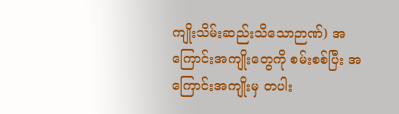ကျိုးသိမ်းဆည်းသိသောဉာဏ်) အကြောင်းအကျိုးတွေကို စမ်းစစ်ပြီး အကြောင်းအကျိုးမှ တပါး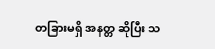တခြားမရှိ အနတ္တ ဆိုပြီး သ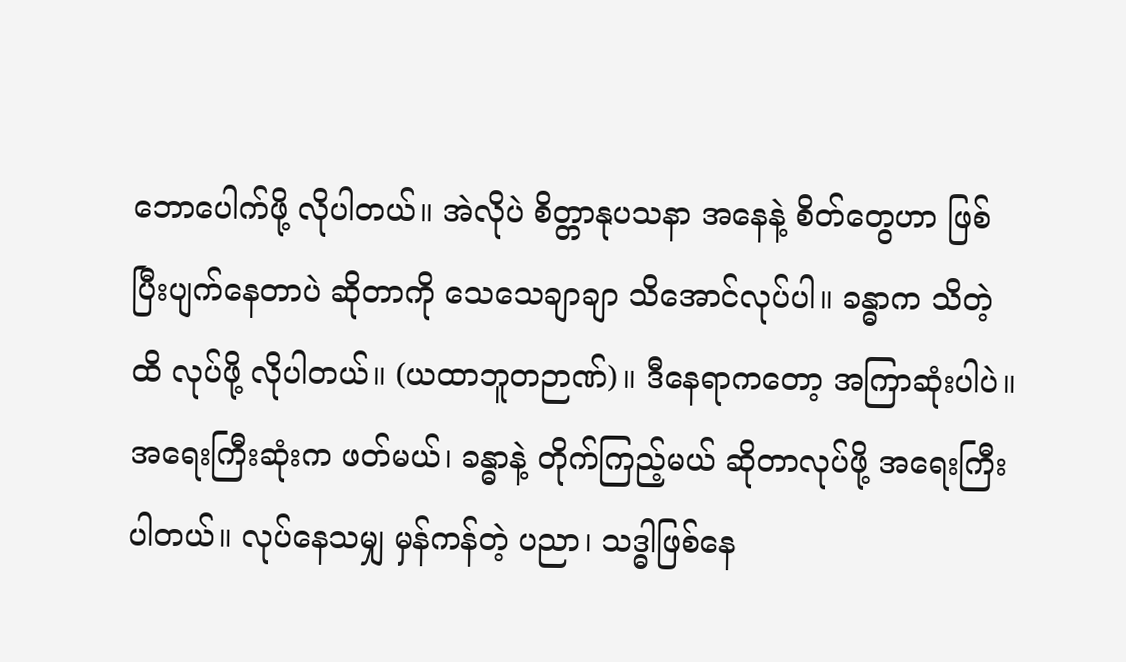ဘောပေါက်ဖို့ လိုပါတယ်။ အဲလိုပဲ စိတ္တာနုပသနာ အနေနဲ့ စိတ်တွေဟာ ဖြစ်ပြီးပျက်နေတာပဲ ဆိုတာကို သေသေချာချာ သိအောင်လုပ်ပါ။ ခန္ဓာက သိတဲ့ထိ လုပ်ဖို့ လိုပါတယ်။ (ယထာဘူတဉာဏ်)။ ဒီနေရာကတော့ အကြာဆုံးပါပဲ။ အရေးကြီးဆုံးက ဖတ်မယ်၊ ခန္ဓာနဲ့ တိုက်ကြည့်မယ် ဆိုတာလုပ်ဖို့ အရေးကြီးပါတယ်။ လုပ်နေသမျှ မှန်ကန်တဲ့ ပညာ၊ သဒ္ဓါဖြစ်နေ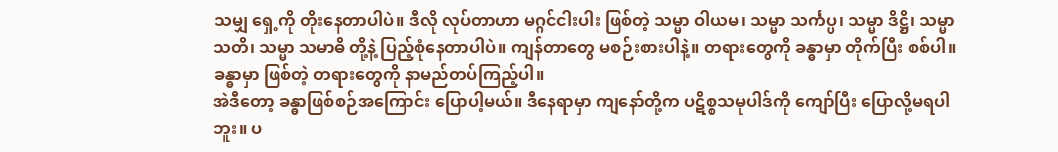သမျှ ရှေ့ကို တိုးနေတာပါပဲ။ ဒီလို လုပ်တာဟာ မဂ္ဂင်ငါးပါး ဖြစ်တဲ့ သမ္မာ ဝါယမ၊ သမ္မာ သင်္ကပ္ပ၊ သမ္မာ ဒိဋ္ဌိ၊ သမ္မာ သတိ၊ သမ္မာ သမာဓိ တို့နဲ့ ပြည့်စုံနေတာပါပဲ။ ကျန်တာတွေ မစဉ်းစားပါနဲ့။ တရားတွေကို ခန္ဓာမှာ တိုက်ပြီး စစ်ပါ။ ခန္ဓာမှာ ဖြစ်တဲ့ တရားတွေကို နာမည်တပ်ကြည့်ပါ။
အဲဒီတော့ ခန္ဓာဖြစ်စဉ်အကြောင်း ပြောပါ့မယ်။ ဒီနေရာမှာ ကျနော်တို့က ပဋိစ္စသမုပါဒ်ကို ကျော်ပြီး ပြောလို့မရပါ ဘူး။ ပ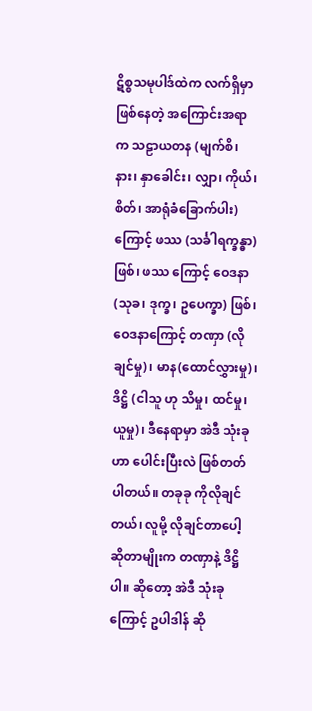ဋိစ္စသမုပါဒ်ထဲက လက်ရှိမှာ ဖြစ်နေတဲ့ အကြောင်းအရာ က သဠာယတန (မျက်စိ၊ နား၊ နှာခေါင်း၊ လျှာ၊ ကိုယ်၊ စိတ်၊ အာရုံခံခြောက်ပါး) ကြောင့် ဖဿ (သင်္ခါရက္ခန္ဓာ) ဖြစ်၊ ဖဿ ကြောင့် ဝေဒနာ (သုခ၊ ဒုက္ခ၊ ဥပေက္ခာ) ဖြစ်၊ ဝေဒနာကြောင့် တဏှာ (လိုချင်မှု)၊ မာန(ထောင်လွှားမှု)၊ ဒိဋ္ဌိ (ငါသူ ဟု သိမှု၊ ထင်မှု၊ ယူမှု)၊ ဒီနေရာမှာ အဲဒီ သုံးခုဟာ ပေါင်းပြီးလဲ ဖြစ်တတ်ပါတယ်။ တခုခု ကိုလိုချင်တယ်၊ လူမို့ လိုချင်တာပေါ့ ဆိုတာမျိုးက တဏှာနဲ့ ဒိဋ္ဌိပါ။ ဆိုတော့ အဲဒီ သုံးခုကြောင့် ဥပါဒါန် ဆို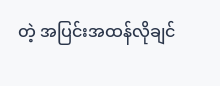တဲ့ အပြင်းအထန်လိုချင်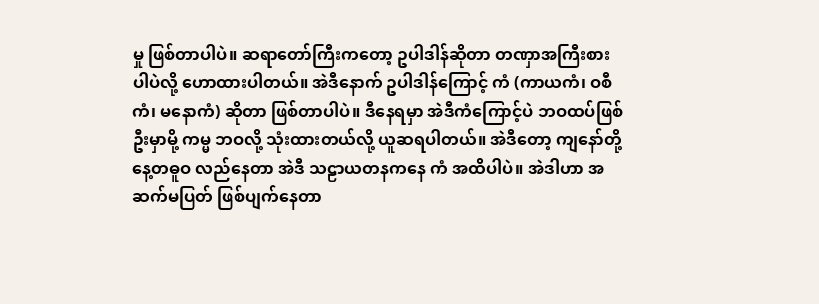မှု ဖြစ်တာပါပဲ။ ဆရာတော်ကြီးကတော့ ဥပါဒါန်ဆိုတာ တဏှာအကြီးစားပါပဲလို့ ဟောထားပါတယ်။ အဲဒီနောက် ဥပါဒါန်ကြောင့် ကံ (ကာယကံ၊ ဝစီကံ၊ မနောကံ) ဆိုတာ ဖြစ်တာပါပဲ။ ဒီနေရမှာ အဲဒီကံကြောင့်ပဲ ဘဝထပ်ဖြစ်ဦးမှာမို့ ကမ္မ ဘဝလို့ သုံးထားတယ်လို့ ယူဆရပါတယ်။ အဲဒီတော့ ကျနော်တို့ နေ့တဓူဝ လည်နေတာ အဲဒီ သဠာယတနကနေ ကံ အထိပါပဲ။ အဲဒါဟာ အဆက်မပြတ် ဖြစ်ပျက်နေတာ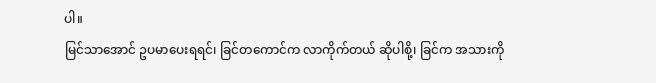ပါ။
မြင်သာအောင် ဥပမာပေးရရင်၊ ခြင်တကောင်က လာကိုက်တယ် ဆိုပါစို့၊ ခြင်က အသားကို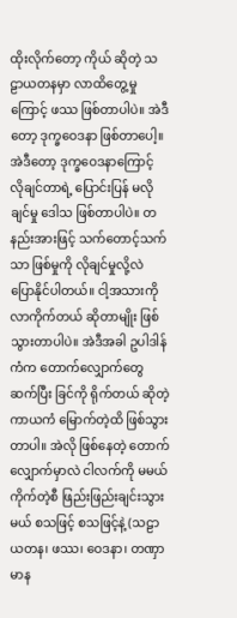ထိုးလိုက်တော့ ကိုယ် ဆိုတဲ့ သဠာယတနမှာ လာထိတွေ့မှုကြောင့် ဖဿ ဖြစ်တာပါပဲ။ အဲဒီတော့ ဒုက္ခဝေဒနာ ဖြစ်တာပေါ့။ အဲဒီတော့ ဒုက္ခဝေဒနာကြောင့် လိုချင်တာရဲ့ ပြောင်းပြန် မလိုချင်မှု ဒေါသ ဖြစ်တာပါပဲ။ တနည်းအားဖြင့် သက်တောင့်သက်သာ ဖြစ်မှုကို လိုချင်မှုလို့လဲ ပြောနိုင်ပါတယ်။ ငါ့အသားကို လာကိုက်တယ် ဆိုတာမျိုး ဖြစ်သွားတာပါပဲ။ အဲဒီအခါ ဥပါဒါန်ကံက တောက်လျှောက်တွေဆက်ပြီး ခြင်ကို ရိုက်တယ် ဆိုတဲ့ ကာယကံ မြောက်တဲ့ထိ ဖြစ်သွားတာပါ။ အဲလို ဖြစ်နေတဲ့ တောက်လျှောက်မှာလဲ ငါလက်ကို မမယ် ကိုက်တဲ့စီ ဖြည်းဖြည်းချင်းသွားမယ် စသဖြင့် စသဖြင့်နဲ့ (သဠာယတန၊ ဖဿ၊ ဝေဒနာ၊ တဏှာ မာန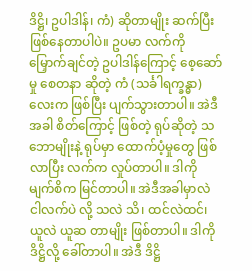ဒိဋ္ဌိ၊ ဥပါဒါန်၊ ကံ) ဆိုတာမျိုး ဆက်ပြီး ဖြစ်နေတာပါပဲ။ ဥပမာ လက်ကို မြှောက်ချင်တဲ့ ဥပါဒါန်ကြောင့် စေ့ဆော်မှု စေတနာ ဆိုတဲ့ ကံ (သင်္ခါရက္ခန္ဓာ) လေးက ဖြစ်ပြီး ပျက်သွားတာပါ။ အဲဒီအခါ စိတ်ကြောင့် ဖြစ်တဲ့ ရုပ်ဆိုတဲ့ သဘောမျိုးနဲ့ ရုပ်မှာ ထောက်ပံ့မှုတွေ ဖြစ်လာပြီး လက်က လှုပ်တာပါ။ ဒါကို မျက်စိက မြင်တာပါ။ အဲဒီအခါမှာလဲ ငါလက်ပဲ လို့ သလဲ သိ၊ ထင်လဲထင်၊ ယူလဲ ယူဆ တာမျိုး ဖြစ်တာပါ။ ဒါကို ဒိဋ္ဌိလို့ ခေါ်တာပါ။ အဲဒီ ဒိဋ္ဌိ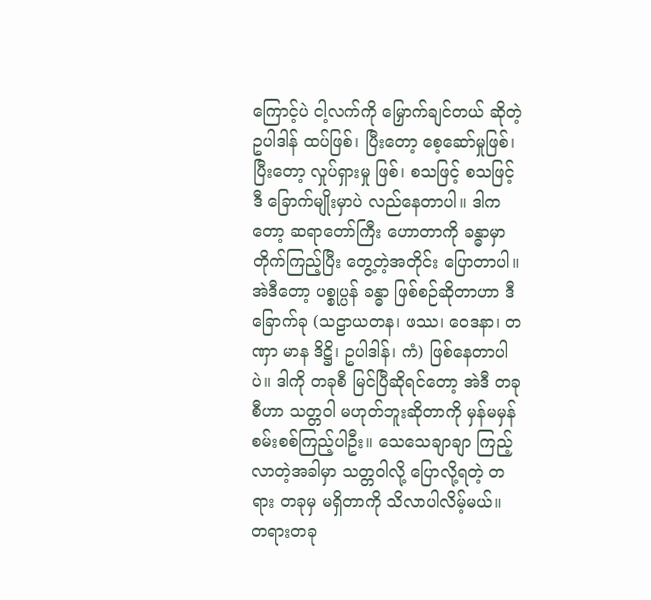ကြောင့်ပဲ ငါ့လက်ကို မြှောက်ချင်တယ် ဆိုတဲ့ ဥပါဒါန် ထပ်ဖြစ်၊ ပြီးတော့ စေ့ဆော်မှုဖြစ်၊ ပြီးတော့ လှုပ်ရှားမှု ဖြစ်၊ စသဖြင့် စသဖြင့် ဒီ ခြောက်မျိုးမှာပဲ လည်နေတာပါ။ ဒါကတော့ ဆရာတော်ကြီး ဟောတာကို ခန္ဓာမှာ တိုက်ကြည့်ပြီး တွေ့တဲ့အတိုင်း ပြောတာပါ။
အဲဒီတော့ ပစ္စုပ္ပန် ခန္ဓာ ဖြစ်စဉ်ဆိုတာဟာ ဒီခြောက်ခု (သဠာယတန၊ ဖဿ၊ ဝေဒနာ၊ တဏှာ မာန ဒိဋ္ဌိ၊ ဥပါဒါန်၊ ကံ) ဖြစ်နေတာပါပဲ။ ဒါကို တခုစီ မြင်ပြီဆိုရင်တော့ အဲဒီ တခုစီဟာ သတ္တဝါ မဟုတ်ဘူးဆိုတာကို မှန်မမှန် စမ်းစစ်ကြည့်ပါဦး။ သေသေချာချာ ကြည့်လာတဲ့အခါမှာ သတ္တဝါလို့ ပြောလို့ရတဲ့ တရား တခုမှ မရှိတာကို သိလာပါလိမ့်မယ်။ တရားတခု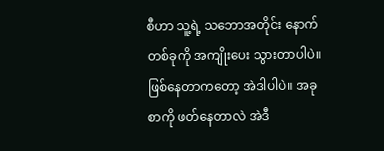စီဟာ သူ့ရဲ့ သဘောအတိုင်း နောက်တစ်ခုကို အကျိုးပေး သွားတာပါပဲ။ ဖြစ်နေတာကတော့ အဲဒါပါပဲ။ အခုစာကို ဖတ်နေတာလဲ အဲဒီ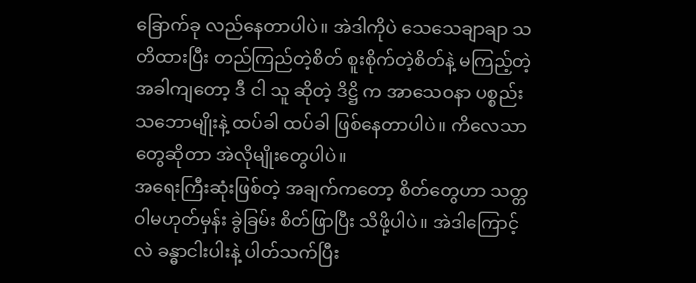ခြောက်ခု လည်နေတာပါပဲ။ အဲဒါကိုပဲ သေသေချာချာ သတိထားပြီး တည်ကြည်တဲ့စိတ် စူးစိုက်တဲ့စိတ်နဲ့ မကြည့်တဲ့အခါကျတော့ ဒီ ငါ သူ ဆိုတဲ့ ဒိဋ္ဌိ က အာသေဝနာ ပစ္စည်း သဘောမျိုးနဲ့ ထပ်ခါ ထပ်ခါ ဖြစ်နေတာပါပဲ။ ကိလေသာတွေဆိုတာ အဲလိုမျိုးတွေပါပဲ။
အရေးကြီးဆုံးဖြစ်တဲ့ အချက်ကတော့ စိတ်တွေဟာ သတ္တဝါမဟုတ်မှန်း ခွဲခြမ်း စိတ်ဖြာပြီး သိဖို့ပါပဲ။ အဲဒါကြောင့်လဲ ခန္ဓာငါးပါးနဲ့ ပါတ်သက်ပြီး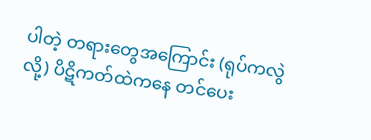ပါတဲ့ တရားတွေအကြောင်း (ရုပ်ကလွဲလို့) ပိဋိကတ်ထဲကနေ တင်ပေး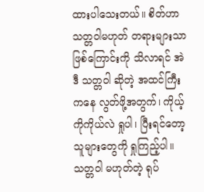ထားပါသေးတယ်။ စိတ်ဟာ သတ္တဝါမဟုတ် တရားများသာ ဖြစ်ကြောင်းကို သိလာရင် အဲဒီ သတ္တဝါ ဆိုတဲ့ အထင်ကြီးကနေ လွတ်ဖို့အတွက်၊ ကိုယ့်ကိုကိုယ်လဲ ရှုပါ၊ ပြီးရင်တော့ သူများတွေကို ရှုကြည့်ပါ။ သတ္တဝါ မဟုတ်တဲ့ ရုပ်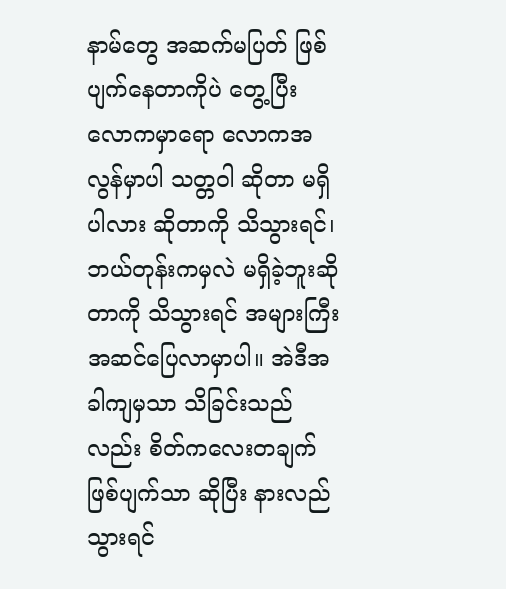နာမ်တွေ အဆက်မပြတ် ဖြစ်ပျက်နေတာကိုပဲ တွေ့ပြီး လောကမှာရော လောကအလွန်မှာပါ သတ္တဝါ ဆိုတာ မရှိပါလား ဆိုတာကို သိသွားရင်၊ ဘယ်တုန်းကမှလဲ မရှိခဲ့ဘူးဆိုတာကို သိသွားရင် အများကြီး အဆင်ပြေလာမှာပါ။ အဲဒီအခါကျမှသာ သိခြင်းသည်လည်း စိတ်ကလေးတချက် ဖြစ်ပျက်သာ ဆိုပြီး နားလည် သွားရင်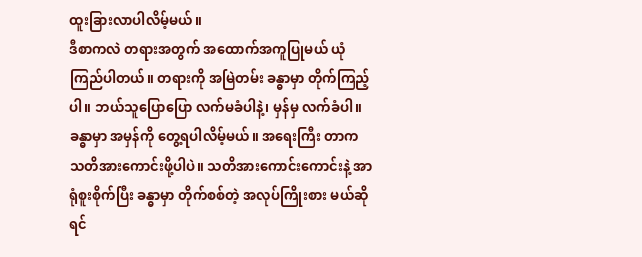ထူးခြားလာပါလိမ့်မယ်။
ဒီစာကလဲ တရားအတွက် အထောက်အကူပြုမယ် ယုံကြည်ပါတယ်။ တရားကို အမြဲတမ်း ခန္ဓာမှာ တိုက်ကြည့်ပါ။ ဘယ်သူပြောပြော လက်မခံပါနဲ့၊ မှန်မှ လက်ခံပါ။ ခန္ဓာမှာ အမှန်ကို တွေ့ရပါလိမ့်မယ်။ အရေးကြီး တာက သတိအားကောင်းဖို့ပါပဲ။ သတိအားကောင်းကောင်းနဲ့ အာရုံစူးစိုက်ပြီး ခန္ဓာမှာ တိုက်စစ်တဲ့ အလုပ်ကြိုးစား မယ်ဆိုရင်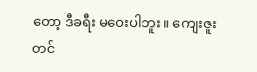တော့ ဒီခရီး မဝေးပါဘူး။ ကျေးဇူးတင်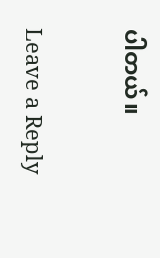ပါတယ်။

Leave a Reply